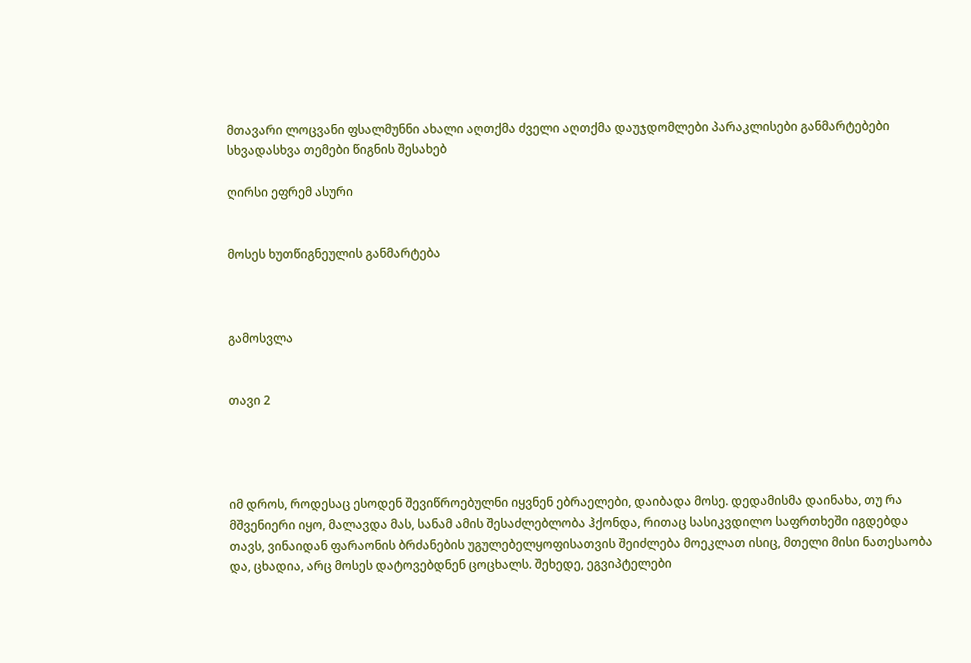მთავარი ლოცვანი ფსალმუნნი ახალი აღთქმა ძველი აღთქმა დაუჯდომლები პარაკლისები განმარტებები სხვადასხვა თემები წიგნის შესახებ

ღირსი ეფრემ ასური


მოსეს ხუთწიგნეულის განმარტება



გამოსვლა


თავი 2




იმ დროს, როდესაც ესოდენ შევიწროებულნი იყვნენ ებრაელები, დაიბადა მოსე. დედამისმა დაინახა, თუ რა მშვენიერი იყო, მალავდა მას, სანამ ამის შესაძლებლობა ჰქონდა, რითაც სასიკვდილო საფრთხეში იგდებდა თავს, ვინაიდან ფარაონის ბრძანების უგულებელყოფისათვის შეიძლება მოეკლათ ისიც, მთელი მისი ნათესაობა და, ცხადია, არც მოსეს დატოვებდნენ ცოცხალს. შეხედე, ეგვიპტელები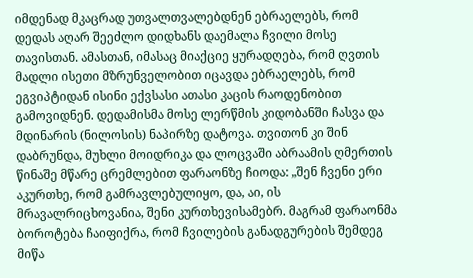იმდენად მკაცრად უთვალთვალებდნენ ებრაელებს, რომ დედას აღარ შეეძლო დიდხანს დაემალა ჩვილი მოსე თავისთან. ამასთან, იმასაც მიაქციე ყურადღება, რომ ღვთის მადლი ისეთი მზრუნველობით იცავდა ებრაელებს, რომ ეგვიპტიდან ისინი ექვსასი ათასი კაცის რაოდენობით გამოვიდნენ. დედამისმა მოსე ლერწმის კიდობანში ჩასვა და მდინარის (ნილოსის) ნაპირზე დატოვა. თვითონ კი შინ დაბრუნდა, მუხლი მოიდრიკა და ლოცვაში აბრაამის ღმერთის წინაშე მწარე ცრემლებით ფარაონზე ჩიოდა: „შენ ჩვენი ერი აკურთხე, რომ გამრავლებულიყო, და, აი, ის მრავალრიცხოვანია, შენი კურთხევისამებრ. მაგრამ ფარაონმა ბოროტება ჩაიფიქრა, რომ ჩვილების განადგურების შემდეგ მიწა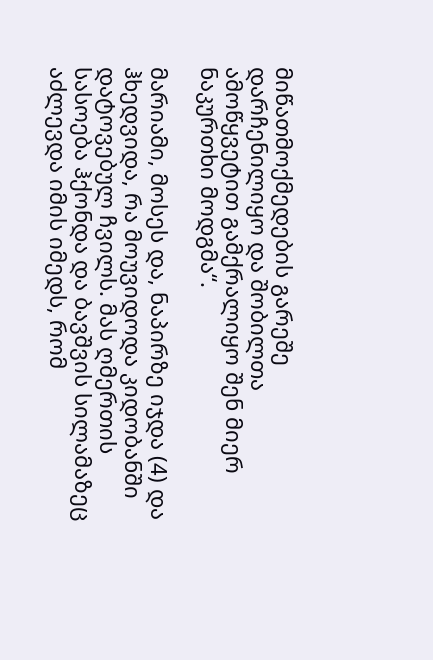მიწათმოქმედების გარეშე დარჩენილიყო და შობილთა ამოწყვეტით გამქრალიყო შენ მიერ ნაკურთხი მოდგმა“.

მარიამი, მოსეს და, ნაპირზე იჯდა (4) და ჰხედვიდა, რა მოუვიდოდა კიდობანში დატოვებულ ჩვილს. მას ღმერთის სასოება ჰქონდა და ბავშვის სილამაზეც აძლევდა იმის იმედს, რომ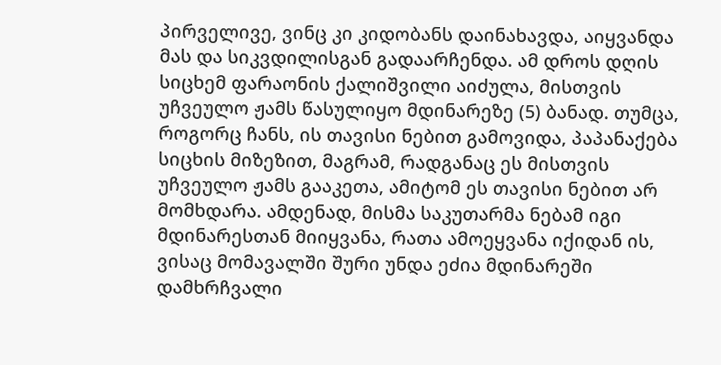პირველივე, ვინც კი კიდობანს დაინახავდა, აიყვანდა მას და სიკვდილისგან გადაარჩენდა. ამ დროს დღის სიცხემ ფარაონის ქალიშვილი აიძულა, მისთვის უჩვეულო ჟამს წასულიყო მდინარეზე (5) ბანად. თუმცა, როგორც ჩანს, ის თავისი ნებით გამოვიდა, პაპანაქება სიცხის მიზეზით, მაგრამ, რადგანაც ეს მისთვის უჩვეულო ჟამს გააკეთა, ამიტომ ეს თავისი ნებით არ მომხდარა. ამდენად, მისმა საკუთარმა ნებამ იგი მდინარესთან მიიყვანა, რათა ამოეყვანა იქიდან ის, ვისაც მომავალში შური უნდა ეძია მდინარეში დამხრჩვალი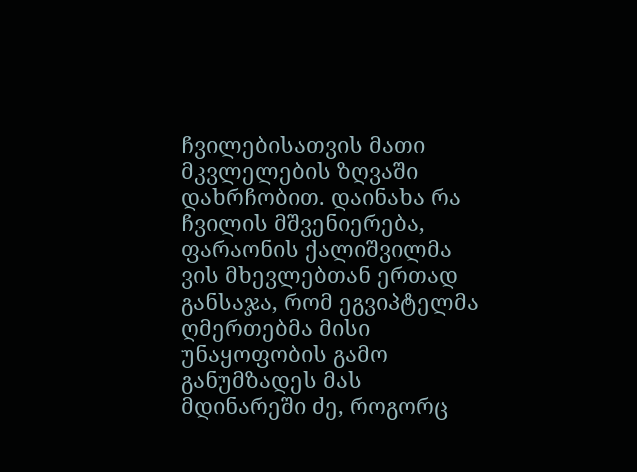ჩვილებისათვის მათი მკვლელების ზღვაში დახრჩობით. დაინახა რა ჩვილის მშვენიერება, ფარაონის ქალიშვილმა ვის მხევლებთან ერთად განსაჯა, რომ ეგვიპტელმა ღმერთებმა მისი უნაყოფობის გამო განუმზადეს მას მდინარეში ძე, როგორც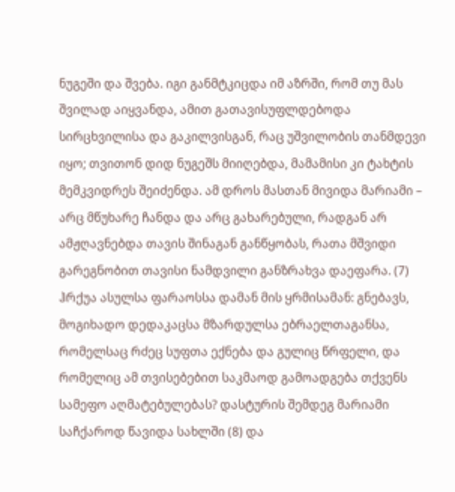ნუგეში და შვება. იგი განმტკიცდა იმ აზრში, რომ თუ მას შვილად აიყვანდა, ამით გათავისუფლდებოდა სირცხვილისა და გაკილვისგან, რაც უშვილობის თანმდევი იყო; თვითონ დიდ ნუგეშს მიიღებდა, მამამისი კი ტახტის მემკვიდრეს შეიძენდა. ამ დროს მასთან მივიდა მარიამი – არც მწუხარე ჩანდა და არც გახარებული, რადგან არ ამჟღავნებდა თავის შინაგან განწყობას, რათა მშვიდი გარეგნობით თავისი ნამდვილი განზრახვა დაეფარა. (7) ჰრქუა ასულსა ფარაოსსა დამან მის ყრმისამან: გნებავს, მოგიხადო დედაკაცსა მზარდულსა ებრაელთაგანსა, რომელსაც რძეც სუფთა ექნება და გულიც წრფელი, და რომელიც ამ თვისებებით საკმაოდ გამოადგება თქვენს სამეფო აღმატებულებას? დასტურის შემდეგ მარიამი საჩქაროდ წავიდა სახლში (8) და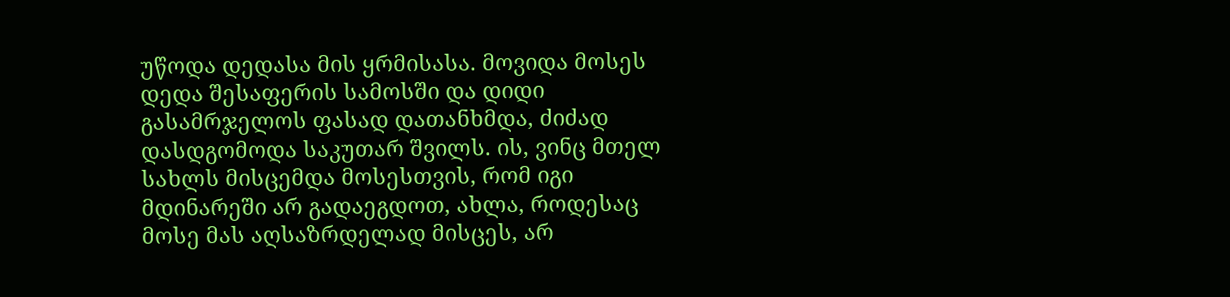უწოდა დედასა მის ყრმისასა. მოვიდა მოსეს დედა შესაფერის სამოსში და დიდი გასამრჯელოს ფასად დათანხმდა, ძიძად დასდგომოდა საკუთარ შვილს. ის, ვინც მთელ სახლს მისცემდა მოსესთვის, რომ იგი მდინარეში არ გადაეგდოთ, ახლა, როდესაც მოსე მას აღსაზრდელად მისცეს, არ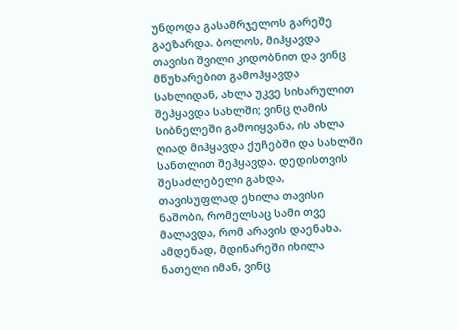უნდოდა გასამრჯელოს გარეშე გაეზარდა. ბოლოს, მიჰყავდა თავისი შვილი კიდობნით და ვინც მწუხარებით გამოჰყავდა სახლიდან, ახლა უკვე სიხარულით შეჰყავდა სახლში; ვინც ღამის სიბნელეში გამოიყვანა, ის ახლა ღიად მიჰყავდა ქუჩებში და სახლში სანთლით შეჰყავდა. დედისთვის შესაძლებელი გახდა, თავისუფლად ეხილა თავისი ნაშობი, რომელსაც სამი თვე მალავდა, რომ არავის დაენახა. ამდენად, მდინარეში იხილა ნათელი იმან, ვინც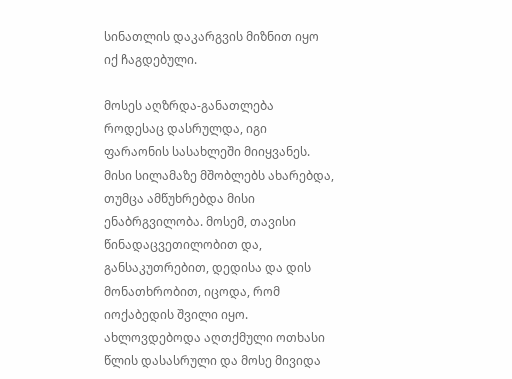სინათლის დაკარგვის მიზნით იყო იქ ჩაგდებული.

მოსეს აღზრდა-განათლება როდესაც დასრულდა, იგი ფარაონის სასახლეში მიიყვანეს. მისი სილამაზე მშობლებს ახარებდა, თუმცა ამწუხრებდა მისი ენაბრგვილობა. მოსემ, თავისი წინადაცვეთილობით და, განსაკუთრებით, დედისა და დის მონათხრობით, იცოდა, რომ იოქაბედის შვილი იყო. ახლოვდებოდა აღთქმული ოთხასი წლის დასასრული და მოსე მივიდა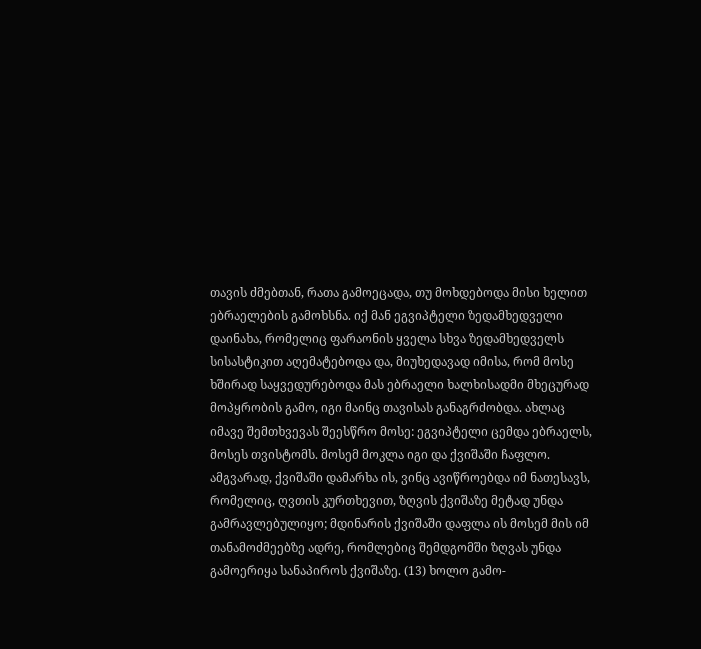თავის ძმებთან, რათა გამოეცადა, თუ მოხდებოდა მისი ხელით ებრაელების გამოხსნა. იქ მან ეგვიპტელი ზედამხედველი დაინახა, რომელიც ფარაონის ყველა სხვა ზედამხედველს სისასტიკით აღემატებოდა და, მიუხედავად იმისა, რომ მოსე ხშირად საყვედურებოდა მას ებრაელი ხალხისადმი მხეცურად მოპყრობის გამო, იგი მაინც თავისას განაგრძობდა. ახლაც იმავე შემთხვევას შეესწრო მოსე: ეგვიპტელი ცემდა ებრაელს, მოსეს თვისტომს. მოსემ მოკლა იგი და ქვიშაში ჩაფლო. ამგვარად, ქვიშაში დამარხა ის, ვინც ავიწროებდა იმ ნათესავს, რომელიც, ღვთის კურთხევით, ზღვის ქვიშაზე მეტად უნდა გამრავლებულიყო; მდინარის ქვიშაში დაფლა ის მოსემ მის იმ თანამოძმეებზე ადრე, რომლებიც შემდგომში ზღვას უნდა გამოერიყა სანაპიროს ქვიშაზე. (13) ხოლო გამო-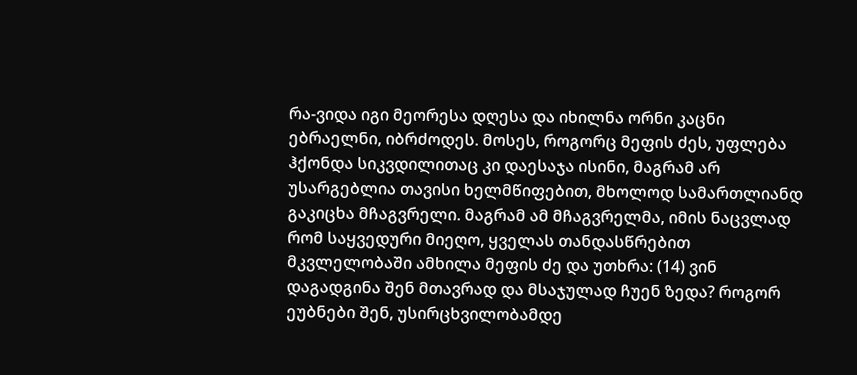რა-ვიდა იგი მეორესა დღესა და იხილნა ორნი კაცნი ებრაელნი, იბრძოდეს. მოსეს, როგორც მეფის ძეს, უფლება ჰქონდა სიკვდილითაც კი დაესაჯა ისინი, მაგრამ არ უსარგებლია თავისი ხელმწიფებით, მხოლოდ სამართლიანდ გაკიცხა მჩაგვრელი. მაგრამ ამ მჩაგვრელმა, იმის ნაცვლად რომ საყვედური მიეღო, ყველას თანდასწრებით მკვლელობაში ამხილა მეფის ძე და უთხრა: (14) ვინ დაგადგინა შენ მთავრად და მსაჯულად ჩუენ ზედა? როგორ ეუბნები შენ, უსირცხვილობამდე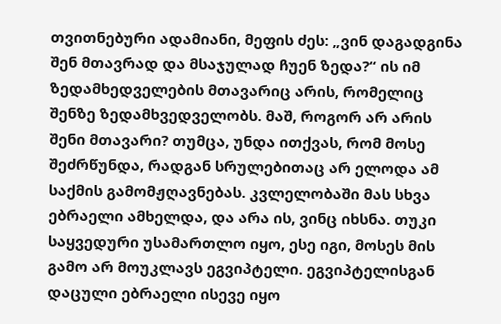თვითნებური ადამიანი, მეფის ძეს: „ვინ დაგადგინა შენ მთავრად და მსაჯულად ჩუენ ზედა?“ ის იმ ზედამხედველების მთავარიც არის, რომელიც შენზე ზედამხვედველობს. მაშ, როგორ არ არის შენი მთავარი? თუმცა, უნდა ითქვას, რომ მოსე შეძრწუნდა, რადგან სრულებითაც არ ელოდა ამ საქმის გამომჟღავნებას. კვლელობაში მას სხვა ებრაელი ამხელდა, და არა ის, ვინც იხსნა. თუკი საყვედური უსამართლო იყო, ესე იგი, მოსეს მის გამო არ მოუკლავს ეგვიპტელი. ეგვიპტელისგან დაცული ებრაელი ისევე იყო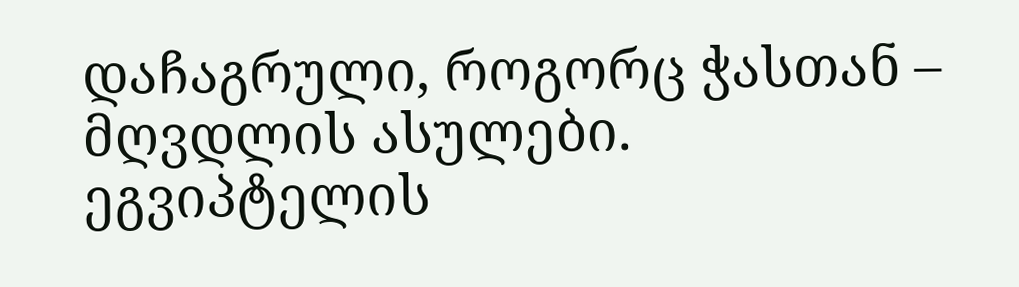დაჩაგრული, როგორც ჭასთან – მღვდლის ასულები. ეგვიპტელის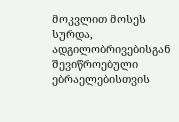მოკვლით მოსეს სურდა, ადგილობრივებისგან შევიწროებული ებრაელებისთვის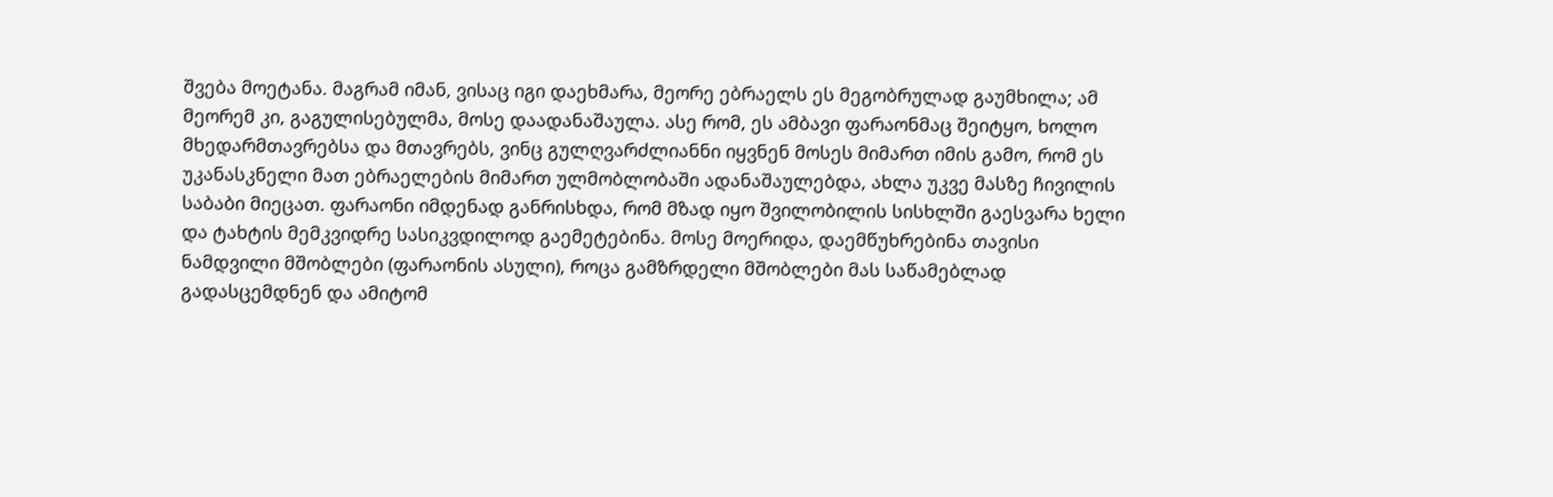შვება მოეტანა. მაგრამ იმან, ვისაც იგი დაეხმარა, მეორე ებრაელს ეს მეგობრულად გაუმხილა; ამ მეორემ კი, გაგულისებულმა, მოსე დაადანაშაულა. ასე რომ, ეს ამბავი ფარაონმაც შეიტყო, ხოლო მხედარმთავრებსა და მთავრებს, ვინც გულღვარძლიანნი იყვნენ მოსეს მიმართ იმის გამო, რომ ეს უკანასკნელი მათ ებრაელების მიმართ ულმობლობაში ადანაშაულებდა, ახლა უკვე მასზე ჩივილის საბაბი მიეცათ. ფარაონი იმდენად განრისხდა, რომ მზად იყო შვილობილის სისხლში გაესვარა ხელი და ტახტის მემკვიდრე სასიკვდილოდ გაემეტებინა. მოსე მოერიდა, დაემწუხრებინა თავისი ნამდვილი მშობლები (ფარაონის ასული), როცა გამზრდელი მშობლები მას საწამებლად გადასცემდნენ და ამიტომ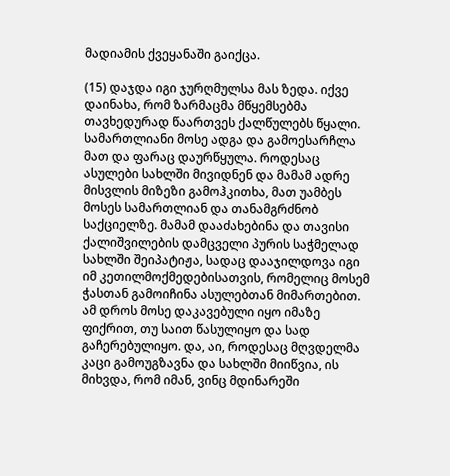მადიამის ქვეყანაში გაიქცა.

(15) დაჯდა იგი ჯურღმულსა მას ზედა. იქვე დაინახა, რომ ზარმაცმა მწყემსებმა თავხედურად წაართვეს ქალწულებს წყალი. სამართლიანი მოსე ადგა და გამოესარჩლა მათ და ფარაც დაურწყულა. როდესაც ასულები სახლში მივიდნენ და მამამ ადრე მისვლის მიზეზი გამოჰკითხა, მათ უამბეს მოსეს სამართლიან და თანამგრძნობ საქციელზე. მამამ დააძახებინა და თავისი ქალიშვილების დამცველი პურის საჭმელად სახლში შეიპატიჟა, სადაც დააჯილდოვა იგი იმ კეთილმოქმედებისათვის, რომელიც მოსემ ჭასთან გამოიჩინა ასულებთან მიმართებით. ამ დროს მოსე დაკავებული იყო იმაზე ფიქრით, თუ საით წასულიყო და სად გაჩერებულიყო. და, აი, როდესაც მღვდელმა კაცი გამოუგზავნა და სახლში მიიწვია, ის მიხვდა, რომ იმან, ვინც მდინარეში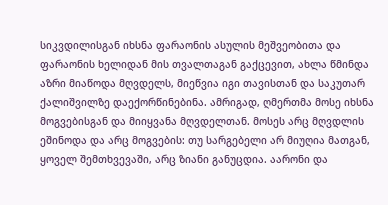სიკვდილისგან იხსნა ფარაონის ასულის მეშვეობითა და ფარაონის ხელიდან მის თვალთაგან გაქცევით, ახლა წმინდა აზრი მიაწოდა მღვდელს, მიეწვია იგი თავისთან და საკუთარ ქალიშვილზე დაექორწინებინა. ამრიგად, ღმერთმა მოსე იხსნა მოგვებისგან და მიიყვანა მღვდელთან. მოსეს არც მღვდლის ეშინოდა და არც მოგვების: თუ სარგებელი არ მიუღია მათგან, ყოველ შემთხვევაში, არც ზიანი განუცდია. აარონი და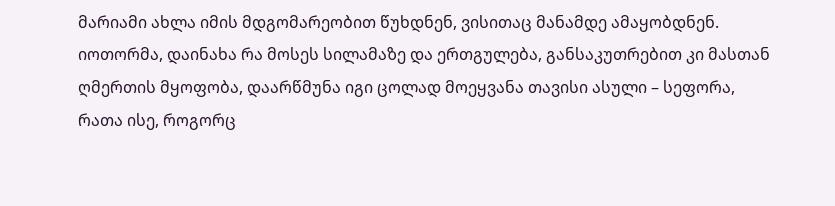მარიამი ახლა იმის მდგომარეობით წუხდნენ, ვისითაც მანამდე ამაყობდნენ. იოთორმა, დაინახა რა მოსეს სილამაზე და ერთგულება, განსაკუთრებით კი მასთან ღმერთის მყოფობა, დაარწმუნა იგი ცოლად მოეყვანა თავისი ასული – სეფორა, რათა ისე, როგორც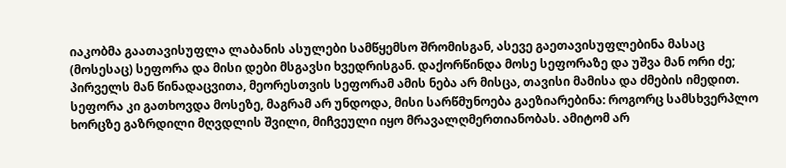იაკობმა გაათავისუფლა ლაბანის ასულები სამწყემსო შრომისგან, ასევე გაეთავისუფლებინა მასაც (მოსესაც) სეფორა და მისი დები მსგავსი ხვედრისგან. დაქორწინდა მოსე სეფორაზე და უშვა მან ორი ძე; პირველს მან წინადაცვითა, მეორესთვის სეფორამ ამის ნება არ მისცა, თავისი მამისა და ძმების იმედით. სეფორა კი გათხოვდა მოსეზე, მაგრამ არ უნდოდა, მისი სარწმუნოება გაეზიარებინა: როგორც სამსხვერპლო ხორცზე გაზრდილი მღვდლის შვილი, მიჩვეული იყო მრავალღმერთიანობას. ამიტომ არ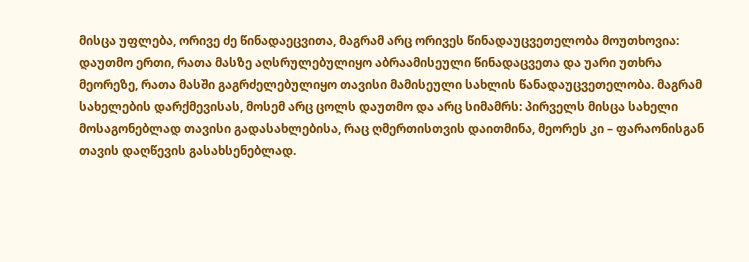მისცა უფლება, ორივე ძე წინადაეცვითა, მაგრამ არც ორივეს წინადაუცვეთელობა მოუთხოვია: დაუთმო ერთი, რათა მასზე აღსრულებულიყო აბრაამისეული წინადაცვეთა და უარი უთხრა მეორეზე, რათა მასში გაგრძელებულიყო თავისი მამისეული სახლის წანადაუცვეთელობა. მაგრამ სახელების დარქმევისას, მოსემ არც ცოლს დაუთმო და არც სიმამრს: პირველს მისცა სახელი მოსაგონებლად თავისი გადასახლებისა, რაც ღმერთისთვის დაითმინა, მეორეს კი – ფარაონისგან თავის დაღწევის გასახსენებლად.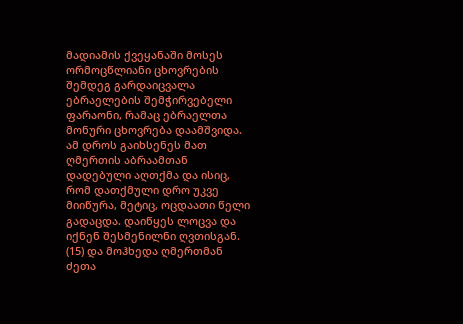მადიამის ქვეყანაში მოსეს ორმოცწლიანი ცხოვრების შემდეგ გარდაიცვალა ებრაელების შემჭირვებელი ფარაონი, რამაც ებრაელთა მონური ცხოვრება დაამშვიდა. ამ დროს გაიხსენეს მათ ღმერთის აბრაამთან დადებული აღთქმა და ისიც, რომ დათქმული დრო უკვე მიიწურა, მეტიც, ოცდაათი წელი გადაცდა. დაიწყეს ლოცვა და იქნენ შესმენილნი ღვთისგან. (15) და მოჰხედა ღმერთმან ძეთა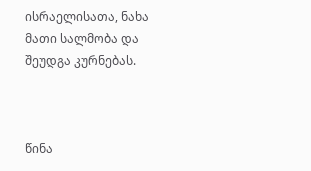ისრაელისათა, ნახა მათი სალმობა და შეუდგა კურნებას.



წინა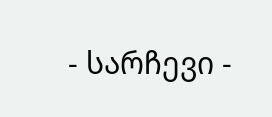- სარჩევი -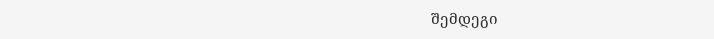შემდეგი